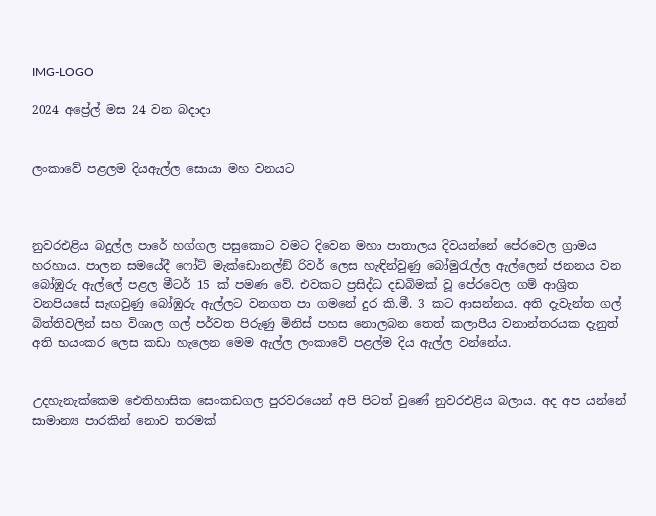IMG-LOGO

2024 අප්‍රේල් මස 24 වන බදාදා


ලංකාවේ පළලම දියඇල්ල සොයා මහ වනයට



නුවරඑළිය බදුල්ල පාරේ හග්ගල පසුකොට වමට දිවෙන මහා පාතාලය දිවයන්නේ පේරවෙල ග්‍රාමය හරහාය. පාලන සමයේදී ෆෝට් මැක්ඩොනල්ඞ් රිවර් ලෙස හැඳින්වුණු බෝමුරැල්ල ඇල්ලෙන් ජනනය වන බෝඹුරු ඇල්ලේ පළල මීටර් 15 ක් පමණ වේ. එවකට ප්‍රසිද්ධ දඩබිමක් වූ පේරවෙල ගම් ආශ්‍රිත වනපියසේ සැඟවුණු බෝඹුරු ඇල්ලට වනගත පා ගමනේ දුර කි.මී. 3 කට ආසන්නය. අති දැවැන්ත ගල් බිත්තිවලින් සහ විශාල ගල් පර්වත පිරුණු මිනිස් පහස නොලබන තෙත් කලාපීය වනාන්තරයක දැනුත් අති භයංකර ලෙස කඩා හැලෙන මෙම ඇල්ල ලංකාවේ පළල්ම දිය ඇල්ල වන්නේය.


උදහැනැක්කෙම ඓතිහාසික සෙංකඩගල පුරවරයෙන් අපි පිටත් වුණේ නුවරඑළිය බලාය. අද අප යන්නේ සාමාන්‍ය පාරකින් නොව තරමක්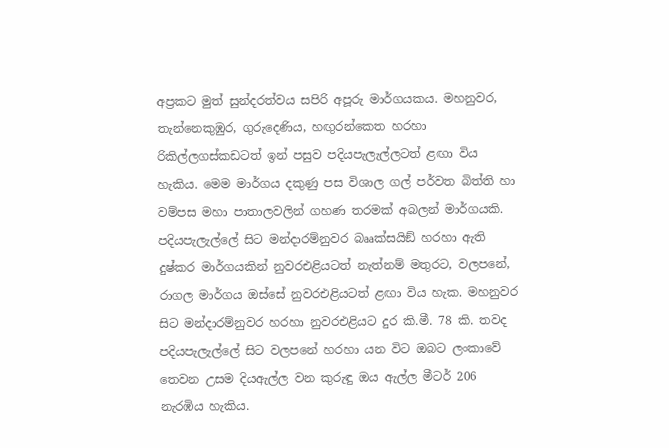අප්‍රකට මුත් සුන්දරත්වය සපිරි අපූරු මාර්ගයකය. මහනුවර, තැන්නෙකුඹුර, ගුරුදෙණිය, හඟුරන්කෙත හරහා රිකිල්ලගස්කඩටත් ඉන් පසුව පදියපැලැල්ලටත් ළඟා විය හැකිය. මෙම මාර්ගය දකුණු පස විශාල ගල් පර්වත බිත්ති හා වම්පස මහා පාතාලවලින් ගහණ තරමක් අබලන් මාර්ගයකි. පදියපැලැල්ලේ සිට මන්දාරම්නුවර බෲක්සයිඞ් හරහා ඇති දුෂ්කර මාර්ගයකින් නුවරඑළියටත් නැත්නම් මතුරට, වලපනේ, රාගල මාර්ගය ඔස්සේ නුවරඑළියටත් ළඟා විය හැක. මහනුවර සිට මන්දාරම්නුවර හරහා නුවරඑළියට දුර කි.මී. 78 කි. තවද පදියපැලැල්ලේ සිට වලපනේ හරහා යන විට ඔබට ලංකාවේ තෙවන උසම දියඇල්ල වන කුරුඳු ඔය ඇල්ල මීටර් 206 නැරඹිය හැකිය.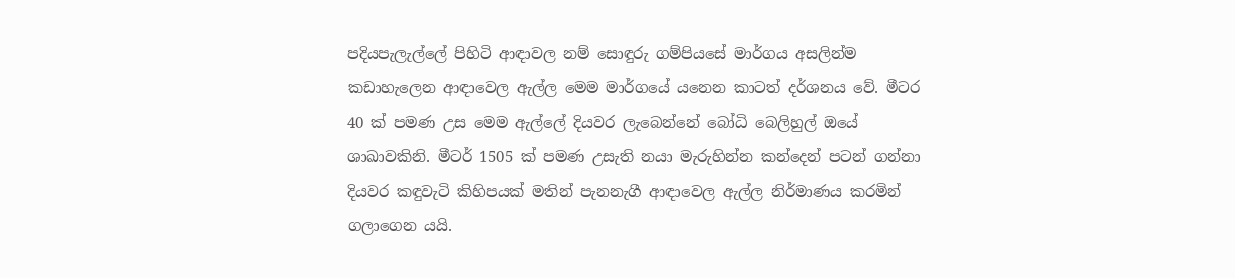පදියපැලැල්ලේ පිහිටි ආඳාවල නම් සොඳුරු ගම්පියසේ මාර්ගය අසලින්ම කඩාහැලෙන ආඳාවෙල ඇල්ල මෙම මාර්ගයේ යනෙන කාටත් දර්ශනය වේ. මීටර 40 ක් පමණ උස මෙම ඇල්ලේ දියවර ලැබෙන්නේ බෝධි බෙලිහුල් ඔයේ ශාඛාවකිනි. මීටර් 1505 ක් පමණ උසැති නයා මැරුහින්න කන්දෙන් පටන් ගන්නා දියවර කඳුවැටි කිහිපයක් මතින් පැනනැගී ආඳාවෙල ඇල්ල නිර්මාණය කරමින් ගලාගෙන යයි.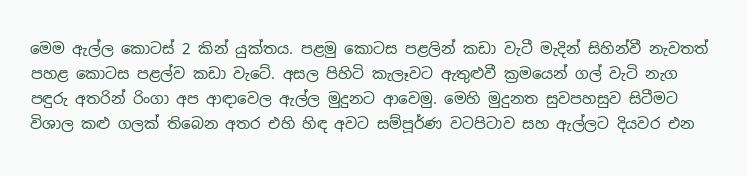මෙම ඇල්ල කොටස් 2 කින් යුක්තය. පළමු කොටස පළලින් කඩා වැටී මැදින් සිහින්වී නැවතත් පහළ කොටස පළල්ව කඩා වැටේ. අසල පිහිටි කැලෑවට ඇතුළුවී ක්‍රමයෙන් ගල් වැටි නැග පඳුරු අතරින් රිංගා අප ආඳාවෙල ඇල්ල මුදුනට ආවෙමු. මෙහි මුදුනත සුවපහසුව සිටීමට විශාල කළු ගලක් තිබෙන අතර එහි හිඳ අවට සම්පූර්ණ වටපිටාව සහ ඇල්ලට දියවර එන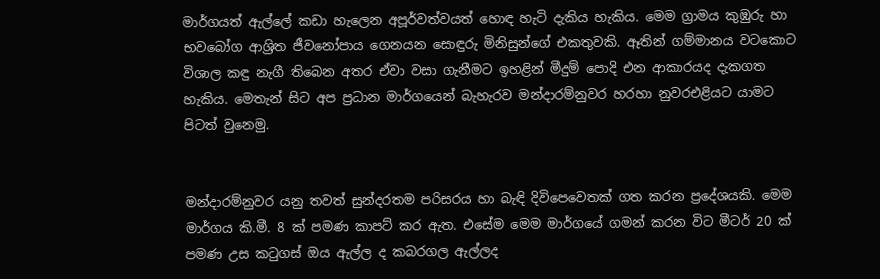මාර්ගයත් ඇල්ලේ කඩා හැලෙන අපූර්වත්වයත් හොඳ හැටි දැකිය හැකිය. මෙම ග්‍රාමය කුඹුරු හා භවබෝග ආශ්‍රිත ජීවනෝපාය ගෙනයන සොඳුරු මිනිසුන්ගේ එකතුවකි. ඈතින් ගම්මානය වටකොට විශාල කඳු නැගී තිබෙන අතර ඒවා වසා ගැනීමට ඉහළින් මීදුම් පොදි එන ආකාරයද දැකගත හැකිය. මෙතැන් සිට අප ප්‍රධාන මාර්ගයෙන් බැහැරව මන්දාරම්නුවර හරහා නුවරඑළියට යාමට පිටත් වුනෙමු.


මන්දාරම්නුවර යනු තවත් සුන්දරතම පරිසරය හා බැඳි දිවිපෙවෙතක් ගත කරන ප්‍රදේශයකි. මෙම මාර්ගය කි.මී. 8 ක් පමණ කාපට් කර ඇත. එසේම මෙම මාර්ගයේ ගමන් කරන විට මීටර් 20 ක් පමණ උස කටුගස් ඔය ඇල්ල ද කබරගල ඇල්ලද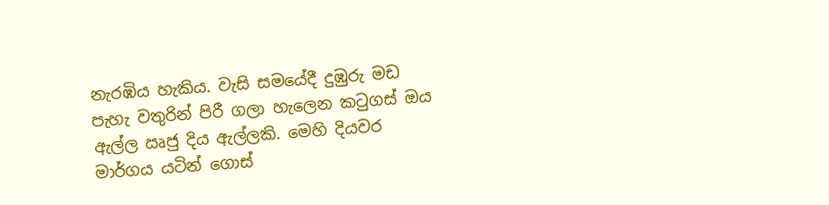නැරඹිය හැකිය. වැසි සමයේදී දුඹුරු මඩ පැහැ වතුරින් පිරී ගලා හැලෙන කටුගස් ඔය ඇල්ල ඍජු දිය ඇල්ලකි. මෙහි දියවර මාර්ගය යටින් ගොස්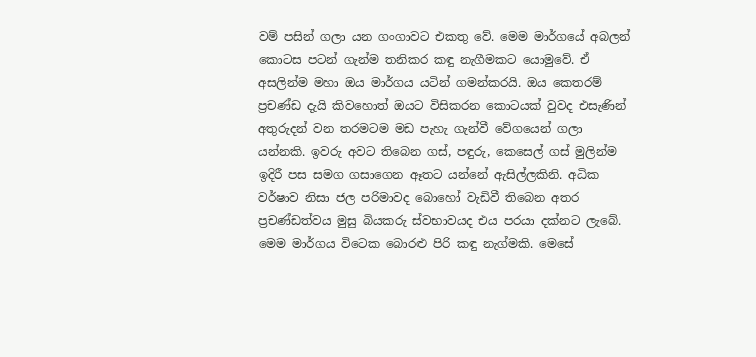වම් පසින් ගලා යන ගංගාවට එකතු වේ. මෙම මාර්ගයේ අබලන් කොටස පටන් ගැන්ම තනිකර කඳු නැගීමකට යොමුවේ. ඒ අසලින්ම මහා ඔය මාර්ගය යටින් ගමන්කරයි. ඔය කෙතරම් ප්‍රචණ්ඩ දැයි කිවහොත් ඔයට විසිකරන කොටයක් වුවද එසැණින් අතුරුදන් වන තරමටම මඩ පැහැ ගැන්වී වේගයෙන් ගලා යන්නකි. ඉවරු අවට තිබෙන ගස්, පඳුරු, කෙසෙල් ගස් මුලින්ම ඉදිරී පස සමග ගසාගෙන ඈතට යන්නේ ඇසිල්ලකිනි. අධික වර්ෂාව නිසා ජල පරිමාවද බොහෝ වැඩිවී තිබෙන අතර ප්‍රචණ්ඩත්වය මුසු බියකරු ස්වභාවයද එය පරයා දක්නට ලැබේ. මෙම මාර්ගය විටෙක බොරළු පිරි කඳු නැග්මකි. මෙසේ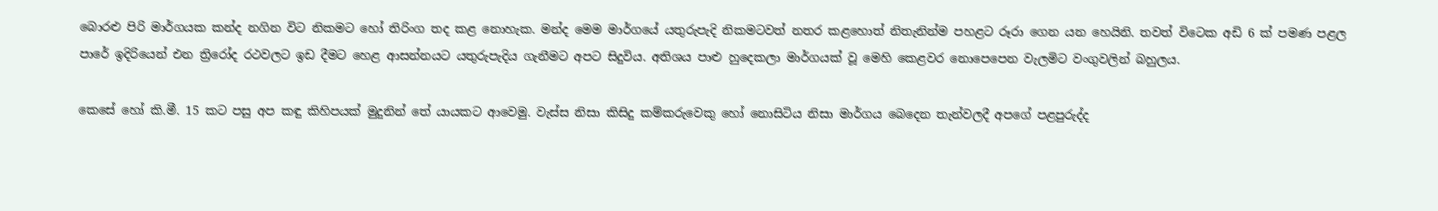බොරළු පිරි මාර්ගයක කන්ද නගින විට නිකමට හෝ තිරිංග තද කළ නොහැක. මන්ද මෙම මාර්ගයේ යතුරුපැදි නිකමටවත් නතර කළහොත් නිතැනින්ම පහළට රූරා ගෙන යන හෙයිනි. තවත් විටෙක අඩි 6 ක් පමණ පළල පාරේ ඉදිරියෙන් එන ත්‍රිරෝද රථවලට ඉඩ දීමට හෙළ ආසන්නයට යතුරුපැදිය ගැනීමට අපට සිදුවිය. අතිශය පාළු හුදෙකලා මාර්ගයක් වූ මෙහි කෙළවර නොපෙපෙන වැලමිට වංගුවලින් බහුලය.

කෙසේ හෝ කි.මී. 15 කට පසු අප කඳු කිහිපයක් මුදුනින් තේ යායකට ආවෙමු. වැස්ස නිසා කිසිදු කම්කරුවෙකු හෝ නොසිටිය නිසා මාර්ගය බෙදෙන තැන්වලදී අපගේ පළපුරුද්ද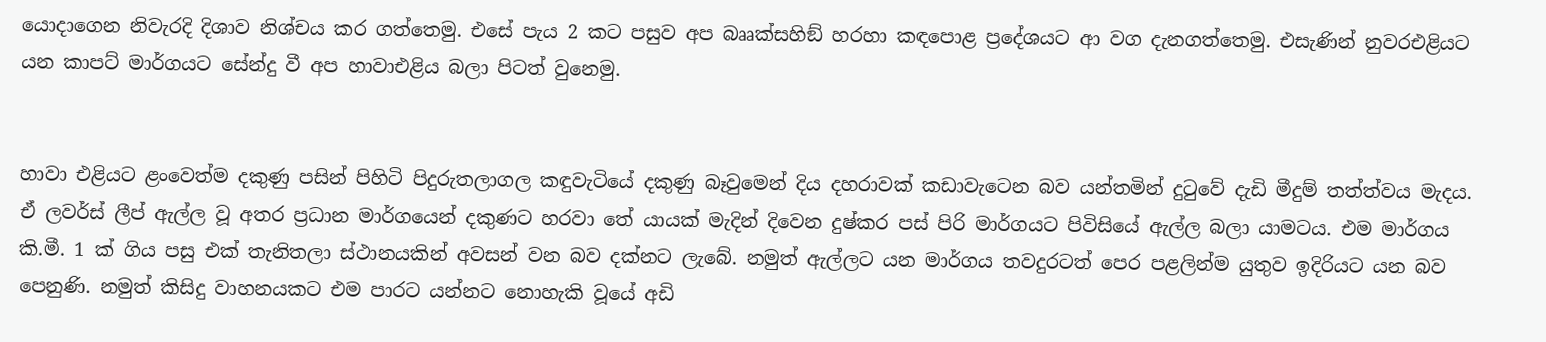යොදාගෙන නිවැරදි දිශාව නිශ්චය කර ගත්තෙමු. එසේ පැය 2 කට පසුව අප බෲක්සහිඞ් හරහා කඳපොළ ප්‍රදේශයට ආ වග දැනගත්තෙමු. එසැණින් නුවරඑළියට යන කාපට් මාර්ගයට සේන්දු වී අප හාවාඑළිය බලා පිටත් වුනෙමු.


හාවා එළියට ළංවෙත්ම දකුණු පසින් පිහිටි පිදුරුතලාගල කඳුවැටියේ දකුණු බෑවුමෙන් දිය දහරාවක් කඩාවැටෙන බව යන්තමින් දුටුවේ දැඩි මීදුම් තත්ත්වය මැදය. ඒ ලවර්ස් ලීප් ඇල්ල වූ අතර ප්‍රධාන මාර්ගයෙන් දකුණට හරවා තේ යායක් මැදින් දිවෙන දුෂ්කර පස් පිරි මාර්ගයට පිවිසියේ ඇල්ල බලා යාමටය. එම මාර්ගය කි.මී. 1 ක් ගිය පසු එක් තැනිතලා ස්ථානයකින් අවසන් වන බව දක්නට ලැබේ. නමුත් ඇල්ලට යන මාර්ගය තවදුරටත් පෙර පළලින්ම යුතුව ඉදිරියට යන බව පෙනුණි. නමුත් කිසිදු වාහනයකට එම පාරට යන්නට නොහැකි වූයේ අඩි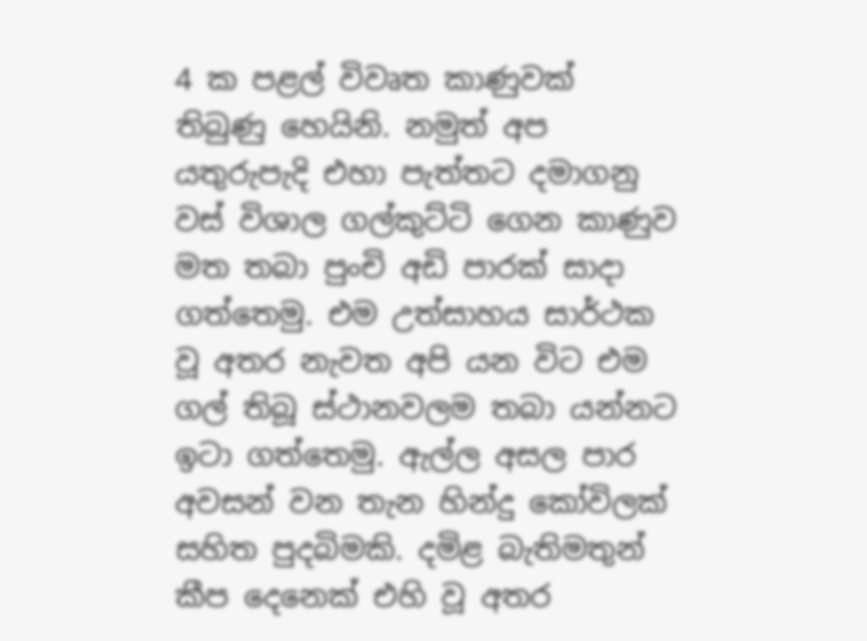4 ක පළල් විවෘත කාණුවක් තිබුණු හෙයිනි. නමුත් අප යතුරුපැදි එහා පැත්තට දමාගනු වස් විශාල ගල්කුට්ටි ගෙන කාණුව මත තබා පුංචි අඩි පාරක් සාදා ගත්තෙමු. එම උත්සාහය සාර්ථක වූ අතර නැවත අපි යන විට එම ගල් තිබූ ස්ථානවලම තබා යන්නට ඉටා ගත්තෙමු. ඇල්ල අසල පාර අවසන් වන තැන හින්දු කෝවිලක් සහිත පුදබිමකි. දමිළ බැතිමතුන් කීප දෙනෙක් එහි වූ අතර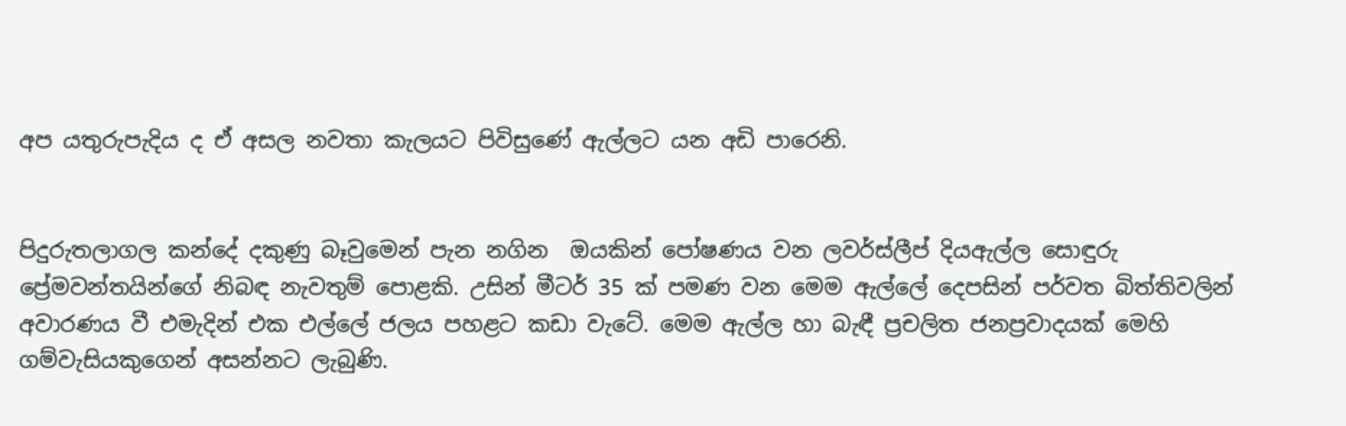අප යතුරුපැදිය ද ඒ අසල නවතා කැලයට පිවිසුණේ ඇල්ලට යන අඩි පාරෙනි.


පිදුරුතලාගල කන්දේ දකුණු බෑවුමෙන් පැන නගින  ඔයකින් පෝෂණය වන ලවර්ස්ලීප් දියඇල්ල සොඳුරු ප්‍රේමවන්තයින්ගේ නිබඳ නැවතුම් පොළකි. උසින් මීටර් 35 ක් පමණ වන මෙම ඇල්ලේ දෙපසින් පර්වත බිත්තිවලින් අවාරණය වී එමැදින් එක එල්ලේ ජලය පහළට කඩා වැටේ. මෙම ඇල්ල හා බැඳී ප්‍රචලිත ජනප්‍රවාදයක් මෙහි ගම්වැසියකුගෙන් අසන්නට ලැබුණි.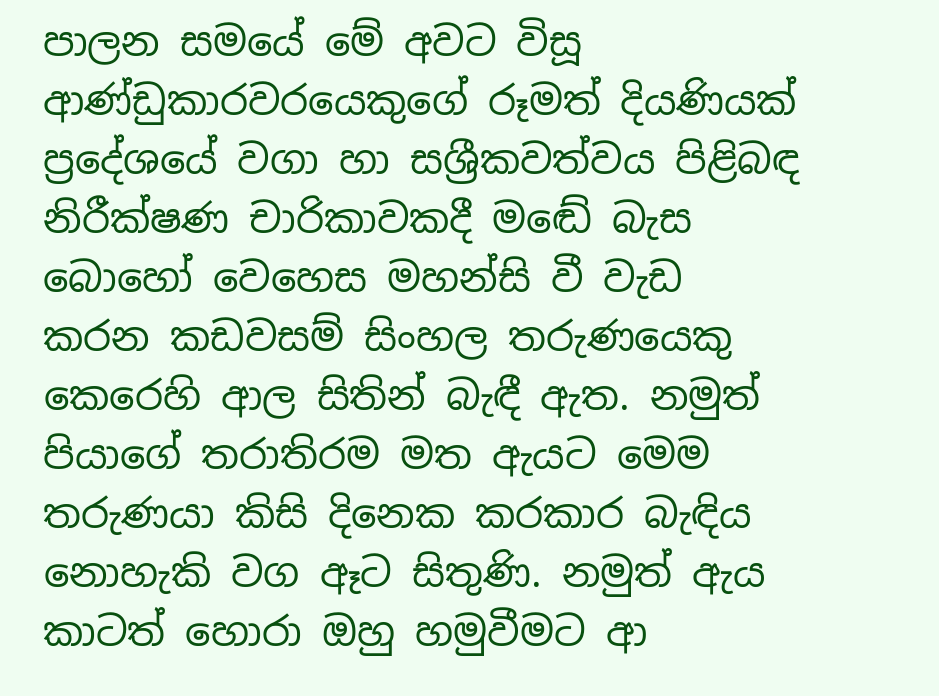පාලන සමයේ මේ අවට විසූ ආණ්ඩුකාරවරයෙකුගේ රූමත් දියණියක් ප්‍රදේශයේ වගා හා සශ්‍රීකවත්වය පිළිබඳ නිරීක්ෂණ චාරිකාවකදී මඬේ බැස බොහෝ වෙහෙස මහන්සි වී වැඩ කරන කඩවසම් සිංහල තරුණයෙකු කෙරෙහි ආල සිතින් බැඳී ඇත. නමුත් පියාගේ තරාතිරම මත ඇයට මෙම තරුණයා කිසි දිනෙක කරකාර බැඳිය නොහැකි වග ඈට සිතුණි. නමුත් ඇය කාටත් හොරා ඔහු හමුවීමට ආ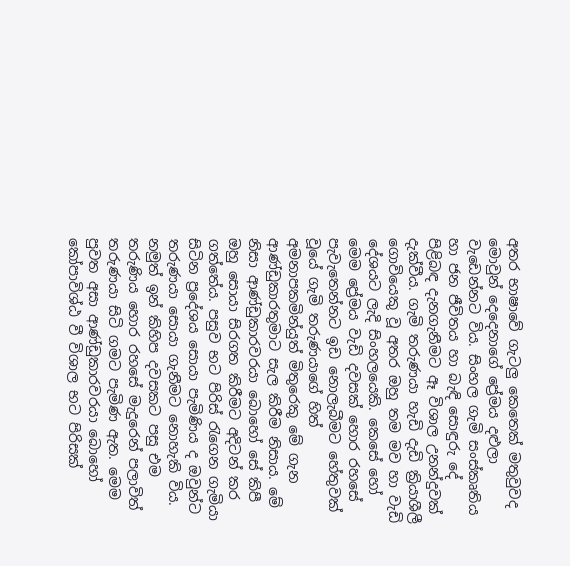අතර භාෂාවේ ගැටලු කෙතෙක් මතුවුවද මොවුන් දෙදෙනාගේ ප්‍රේමය දළුලා වැඩෙන්නට විය. සිංහල ගැමි සංස්කෘතිය හා ජන ජීවිතය හා බැඳි සොඳුරු දේ පිළිබඳ දැනගැනීමට ඈ විශාල උනන්දුවක් දැක්වීය. ගැමි තරුණයා හැඩි දැඩි ක්‍රියාශීලී ගොවියෙකු වූ අතර ඔහු තම මව හා වැඩි දේශයට ලැදි සිංහලයෙකි. කෙසේ හෝ මෙම ප්‍රේමය වැඩි දවසක් හොර රහසේ පැවැතෙන්නට ඉඩ නොලැබීමට හේතුවක් වූයේ ගැමි තරුණයාගේ හිත් අමනාපකමින්යුත් මිතුරෙකු මේ ගැන ආණ්ඩුකාරතුමාට සැල කිරීම නිසාය. මේ නිසා ආණ්ඩුකාරවරයා බොහෝ සේ කිපී ඔහු සොයා සිරගත කිරීමට අදිටන් කර ගත්තේය. පසුව භට පිරිස් රැගෙන ගැමියා සිටින ප්‍රදේශය සොයා පැමිණිය ද ඔවුන්ට තරුණයා සොයා ගැනීමට නොහැකි විය. නමුත් ඉන් කිහිප දවසකට පසු එම තරුණිය හොර රහසේ මැදුරෙන් පලාවිත් තරුණයා සිටි ගමට පැමිණ ඇත. මෙම පුවත අසා ආණ්ඩුකාරවරයා බොහෝ
කෝපාවිශ්ඨ වී විශාල භට පිරිසක්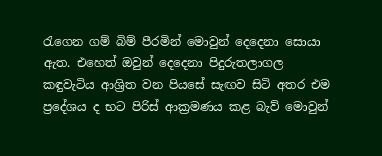රැගෙන ගම් බිම් පීරමින් මොවුන් දෙදෙනා සොයා ඇත. එහෙත් ඔවුන් දෙදෙනා පිදුරුතලාගල කඳුවැටිය ආශ්‍රිත වන පියසේ සැඟව සිටි අතර එම ප්‍රදේශය ද භට පිරිස් ආක්‍රමණය කළ බැව් මොවුන්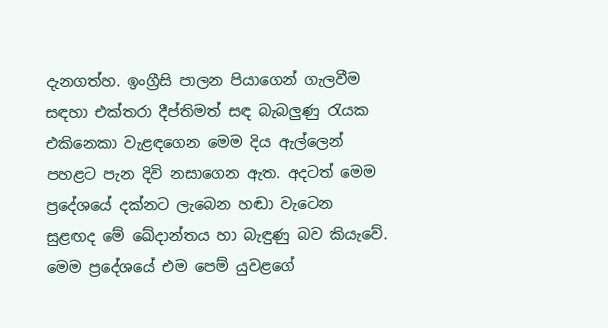දැනගත්හ. ඉංග්‍රීසි පාලන පියාගෙන් ගැලවීම සඳහා එක්තරා දීප්තිමත් සඳ බැබලුණු රැයක එකිනෙකා වැළඳගෙන මෙම දිය ඇල්ලෙන් පහළට පැන දිවි නසාගෙන ඇත. අදටත් මෙම ප්‍රදේශයේ දක්නට ලැබෙන හඬා වැටෙන සුළඟද මේ ඛේදාන්තය හා බැඳුණු බව කියැවේ. මෙම ප්‍රදේශයේ එම පෙම් යුවළගේ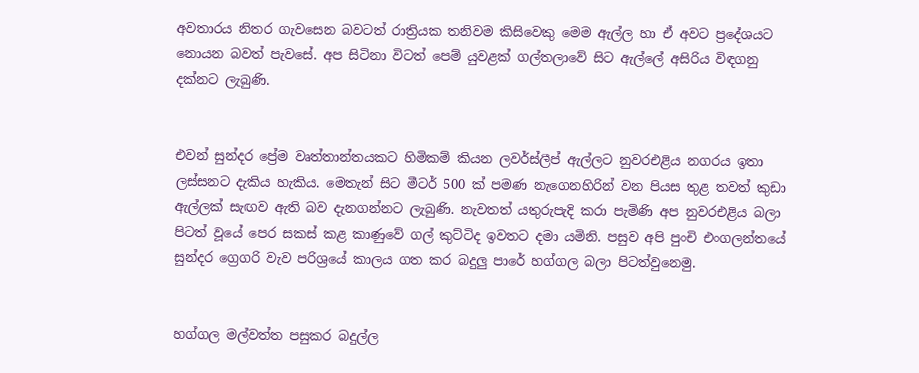අවතාරය නිතර ගැවසෙන බවටත් රාත්‍රියක තනිවම කිසිවෙකු මෙම ඇල්ල හා ඒ අවට ප්‍රදේශයට නොයන බවත් පැවසේ. අප සිටිනා විටත් පෙම් යුවළක් ගල්තලාවේ සිට ඇල්ලේ අසිරිය විඳගනු දක්නට ලැබුණි.


එවන් සුන්දර ප්‍රේම වෘත්තාන්තයකට හිමිකම් කියන ලවර්ස්ලීප් ඇල්ලට නුවරඑළිය නගරය ඉතා ලස්සනට දැකිය හැකිය. මෙතැන් සිට මීටර් 500 ක් පමණ නැගෙනහිරින් වන පියස තුළ තවත් කුඩා ඇල්ලක් සැඟව ඇති බව දැනගන්නට ලැබුණි. නැවතත් යතුරුපැදි කරා පැමිණි අප නුවරඑළිය බලා පිටත් වූයේ පෙර සකස් කළ කාණුවේ ගල් කුට්ටිද ඉවතට දමා යමිනි. පසුව අපි පුංචි එංගලන්තයේ සුන්දර ග්‍රෙගරි වැව පරිශ්‍රයේ කාලය ගත කර බදුලු පාරේ හග්ගල බලා පිටත්වුනෙමු.


හග්ගල මල්වත්ත පසුකර බදුල්ල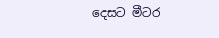දෙසට මීටර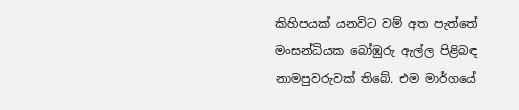කිහිපයක් යනවිට වම් අත පැත්තේ මංසන්ධියක බෝඹුරු ඇල්ල පිළිබඳ නාමපුවරුවක් තිබේ. එම මාර්ගයේ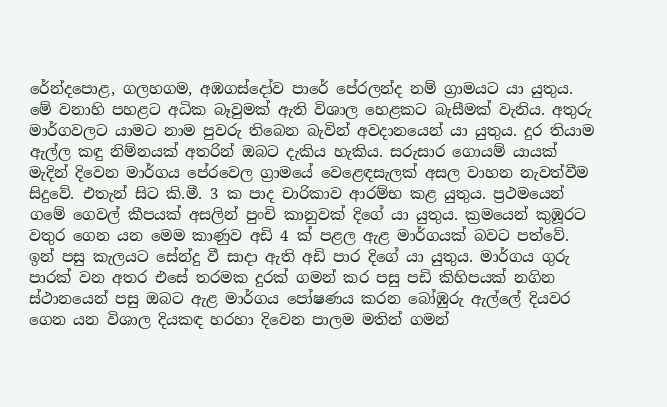රේන්දපොළ, ගලහගම, අඹගස්දෝව පාරේ පේරලන්ද නම් ග්‍රාමයට යා යුතුය. මේ වනාහි පහළට අධික බෑවුමක් ඇති විශාල හෙළකට බැසීමක් වැනිය. අතුරු මාර්ගවලට යාමට නාම පුවරු තිබෙන බැවින් අවදානයෙන් යා යුතුය. දුර තියාම ඇල්ල කඳු නිම්නයක් අතරින් ඔබට දැකිය හැකිය. සරුසාර ගොයම් යායක් මැදින් දිවෙන මාර්ගය පේරවෙල ග්‍රාමයේ වෙළෙඳසැලක් අසල වාහන නැවත්වීම සිදුවේ. එතැන් සිට කි.මී. 3 ක පාද චාරිකාව ආරම්භ කළ යුතුය. ප්‍රථමයෙන් ගමේ ගෙවල් කීපයක් අසලින් පුංචි කානුවක් දිගේ යා යුතුය. ක්‍රමයෙන් කුඹූරට වතුර ගෙන යන මෙම කාණුව අඩි 4 ක් පළල ඇළ මාර්ගයක් බවට පත්වේ. ඉන් පසු කැලයට සේන්දු වී සාදා ඇති අඩි පාර දිගේ යා යුතුය. මාර්ගය ගුරු පාරක් වන අතර එසේ තරමක දුරක් ගමන් කර පසු පඩි කිහිපයක් නගින ස්ථානයෙන් පසු ඔබට ඇළ මාර්ගය පෝෂණය කරන බෝඹුරු ඇල්ලේ දියවර ගෙන යන විශාල දියකඳ හරහා දිවෙන පාලම මතින් ගමන්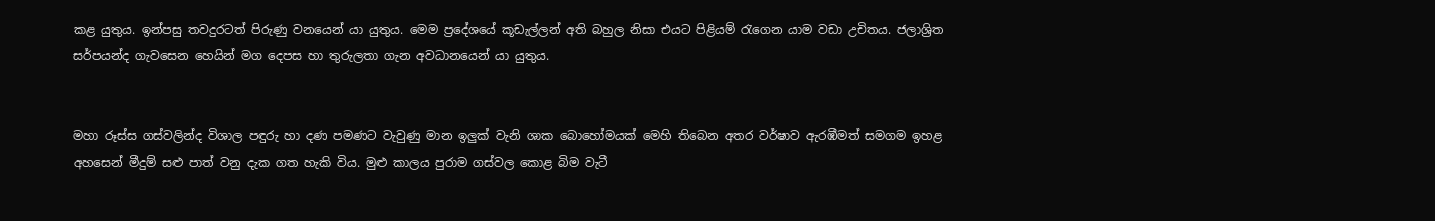කළ යුතුය. ඉන්පසු තවදුරටත් පිරුණු වනයෙන් යා යුතුය. මෙම ප්‍රදේශයේ කූඩැල්ලන් අති බහුල නිසා එයට පිළියම් රැගෙන යාම වඩා උචිතය. ජලාශ්‍රිත සර්පයන්ද ගැවසෙන හෙයින් මග දෙපස හා තුරුලතා ගැන අවධානයෙන් යා යුතුය.


මහා රූස්ස ගස්වලින්ද විශාල පඳුරු හා දණ පමණට වැවුණු මාන ඉලුක් වැනි ශාක බොහෝමයක් මෙහි තිබෙන අතර වර්ෂාව ඇරඹීමත් සමගම ඉහළ අහසෙන් මීදුම් සළු පාත් වනු දැක ගත හැකි විය. මුළු කාලය පුරාම ගස්වල කොළ බිම වැටී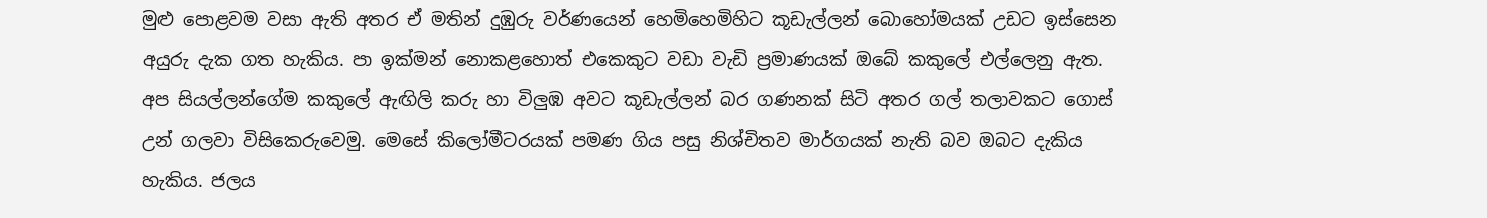මුළු පොළවම වසා ඇති අතර ඒ මතින් දුඹුරු වර්ණයෙන් හෙමිහෙමිහිට කූඩැල්ලන් බොහෝමයක් උඩට ඉස්සෙන අයුරු දැක ගත හැකිය. පා ඉක්මන් නොකළහොත් එකෙකුට වඩා වැඩි ප්‍රමාණයක් ඔබේ කකුලේ එල්ලෙනු ඇත. අප සියල්ලන්ගේම කකුලේ ඇඟිලි කරු හා විලුඹ අවට කූඩැල්ලන් බර ගණනක් සිටි අතර ගල් තලාවකට ගොස් උන් ගලවා විසිකෙරුවෙමු. මෙසේ කිලෝමීටරයක් පමණ ගිය පසු නිශ්චිතව මාර්ගයක් නැති බව ඔබට දැකිය හැකිය. ජලය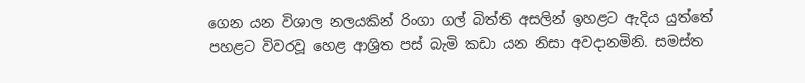ගෙන යන විශාල නලයකින් රිංගා ගල් බිත්ති අසලින් ඉහළට ඇදිය යුත්තේ පහළට විවරවූ හෙළ ආශ්‍රිත පස් බැමි කඩා යන නිසා අවදානමිනි. සමස්ත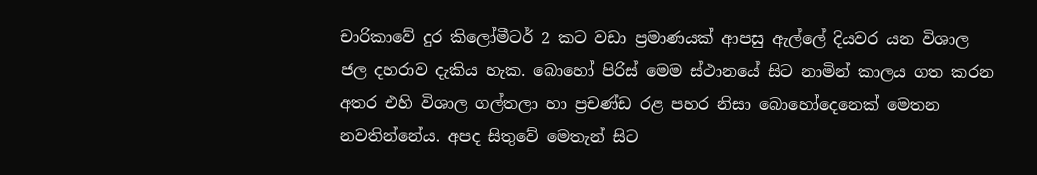චාරිකාවේ දුර කිලෝමීටර් 2 කට වඩා ප්‍රමාණයක් ආපසු ඇල්ලේ දියවර යන විශාල ජල දහරාව දැකිය හැක. බොහෝ පිරිස් මෙම ස්ථානයේ සිට නාමින් කාලය ගත කරන අතර එහි විශාල ගල්තලා හා ප්‍රචණ්ඩ රළ පහර නිසා බොහෝදෙනෙක් මෙතන නවතින්නේය. අපද සිතුවේ මෙතැන් සිට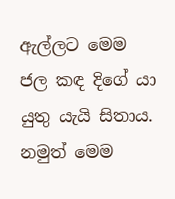ඇල්ලට මෙම ජල කඳ දිගේ යා යුතු යැයි සිතාය. නමුත් මෙම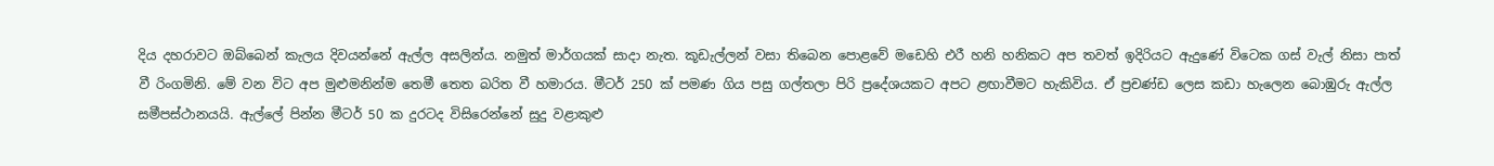දිය දහරාවට ඔබ්බෙන් කැලය දිවයන්නේ ඇල්ල අසලින්ය. නමුත් මාර්ගයක් සාදා නැත. කූඩැල්ලන් වසා තිබෙන පොළවේ මඩෙහි එරී හනි හනිකට අප තවත් ඉදිරියට ඇදුණේ විටෙක ගස් වැල් නිසා පාත් වී රිංගමිනි. මේ වන විට අප මුළුමනින්ම තෙමී තෙත බරිත වී හමාරය. මීටර් 250 ක් පමණ ගිය පසු ගල්තලා පිරි ප්‍රදේශයකට අපට ළඟාවීමට හැකිවිය. ඒ ප්‍රචණ්ඩ ලෙස කඩා හැලෙන බොඹුරු ඇල්ල සමීපස්ථානයයි. ඇල්ලේ පින්න මීටර් 50 ක දුරටද විසිරෙන්නේ සුදු වළාකුළු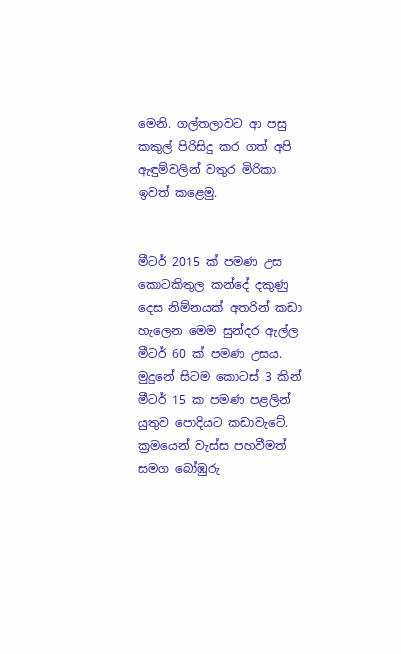මෙනි. ගල්තලාවට ආ පසු කකුල් පිරිසිදු කර ගත් අපි  ඇඳුම්වලින් වතුර මිරිකා ඉවත් කළෙමු.


මීටර් 2015 ක් පමණ උස කොටකිතුල කන්දේ දකුණු දෙස නිම්නයක් අතරින් කඩා හැලෙන මෙම සුන්දර ඇල්ල මීටර් 60 ක් පමණ උසය. මුදුනේ සිටම කොටස් 3 කින් මීටර් 15 ක පමණ පළලින් යුතුව පොදියට කඩාවැටේ. ක්‍රමයෙන් වැස්ස පහවීමත් සමග බෝඹුරු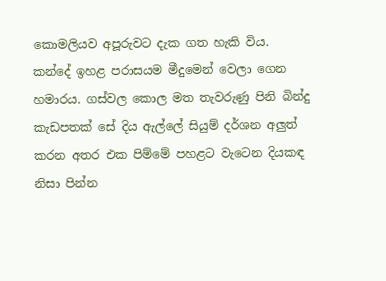කොමලියව අපූරුවට දැක ගත හැකි විය. කන්දේ ඉහළ පරාසයම මීදුමෙන් වෙලා ගෙන හමාරය. ගස්වල කොල මත තැවරුණු පිනි බින්දු කැඩපතක් සේ දිය ඇල්ලේ සියුම් දර්ශන අලුත් කරන අතර එක පිම්මේ පහළට වැටෙන දියකඳ නිසා පින්න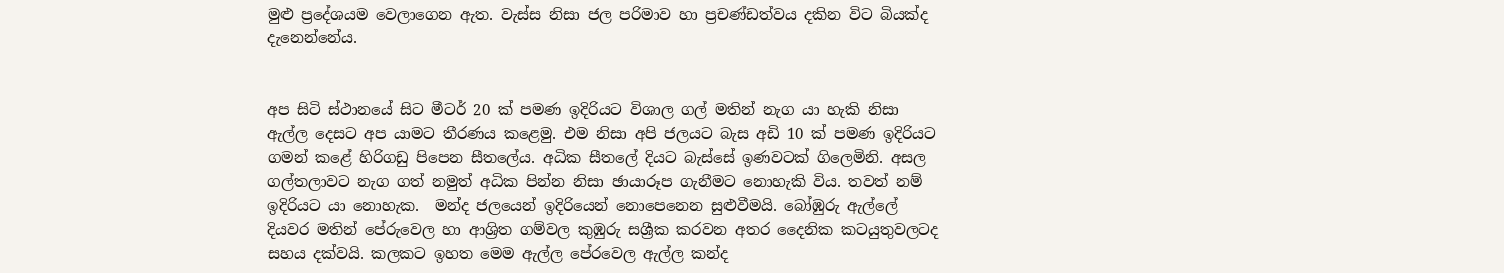මුළු ප්‍රදේශයම වෙලාගෙන ඇත. වැස්ස නිසා ජල පරිමාව හා ප්‍රචණ්ඩත්වය දකින විට බියක්ද දැනෙන්නේය.


අප සිටි ස්ථානයේ සිට මීටර් 20 ක් පමණ ඉදිරියට විශාල ගල් මතින් නැග යා හැකි නිසා ඇල්ල දෙසට අප යාමට තීරණය කළෙමු. එම නිසා අපි ජලයට බැස අඩි 10 ක් පමණ ඉදිරියට ගමන් කළේ හිරිගඩු පිපෙන සීතලේය. අධික සීතලේ දියට බැස්සේ ඉණවටක් ගිලෙමිනි. අසල ගල්තලාවට නැග ගත් නමුත් අධික පින්න නිසා ඡායාරූප ගැනීමට නොහැකි විය. තවත් නම් ඉදිරියට යා නොහැක.  මන්ද ජලයෙන් ඉදිරියෙන් නොපෙනෙන සුළුවීමයි. බෝඹුරු ඇල්ලේ දියවර මතින් පේරුවෙල හා ආශ්‍රිත ගම්වල කුඹුරු සශ්‍රීක කරවන අතර දෛනික කටයුතුවලටද සහය දක්වයි. කලකට ඉහත මෙම ඇල්ල පේරවෙල ඇල්ල කන්ද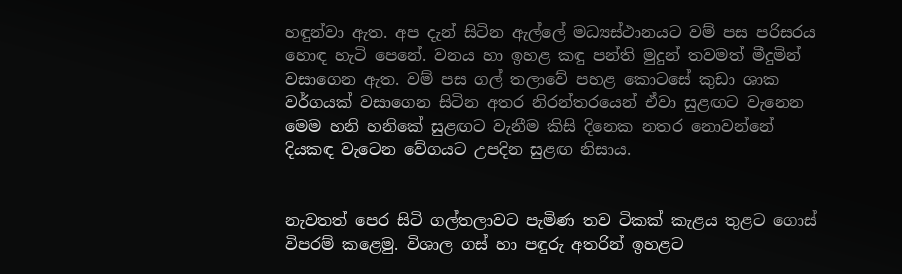හඳුන්වා ඇත. අප දැන් සිටින ඇල්ලේ මධ්‍යස්ථානයට වම් පස පරිසරය හොඳ හැටි පෙනේ. වනය හා ඉහළ කඳු පන්ති මුදුන් තවමත් මීදුමින් වසාගෙන ඇත. වම් පස ගල් තලාවේ පහළ කොටසේ කුඩා ශාක වර්ගයක් වසාගෙන සිටින අතර නිරන්තරයෙන් ඒවා සුළඟට වැනෙන මෙම හනි හනිකේ සුළඟට වැනීම කිසි දිනෙක නතර නොවන්නේ දියකඳ වැටෙන වේගයට උපදින සුළඟ නිසාය.


නැවතත් පෙර සිටි ගල්තලාවට පැමිණ තව ටිකක් කැළය තුළට ගොස් විපරම් කළෙමු. විශාල ගස් හා පඳුරු අතරින් ඉහළට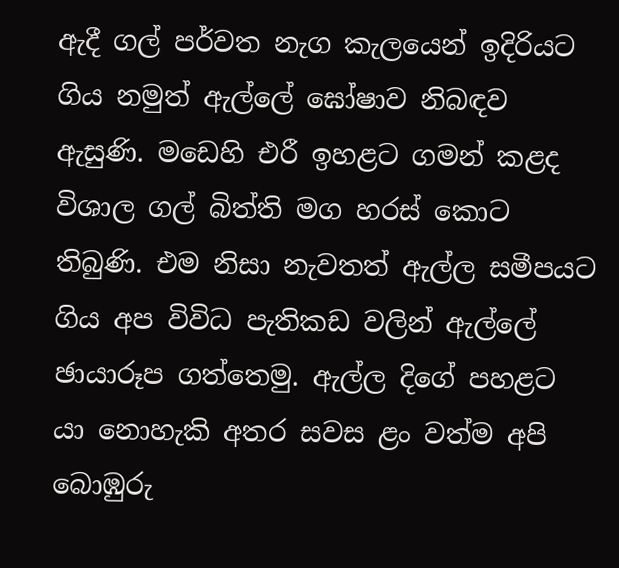ඇදී ගල් පර්වත නැග කැලයෙන් ඉදිරියට ගිය නමුත් ඇල්ලේ ඝෝෂාව නිබඳව ඇසුණි. මඩෙහි එරී ඉහළට ගමන් කළද විශාල ගල් බිත්ති මග හරස් කොට තිබුණි. එම නිසා නැවතත් ඇල්ල සමීපයට ගිය අප විවිධ පැතිකඩ වලින් ඇල්ලේ ඡායාරූප ගත්තෙමු. ඇල්ල දිගේ පහළට යා නොහැකි අතර සවස ළං වත්ම අපි බොඹුරු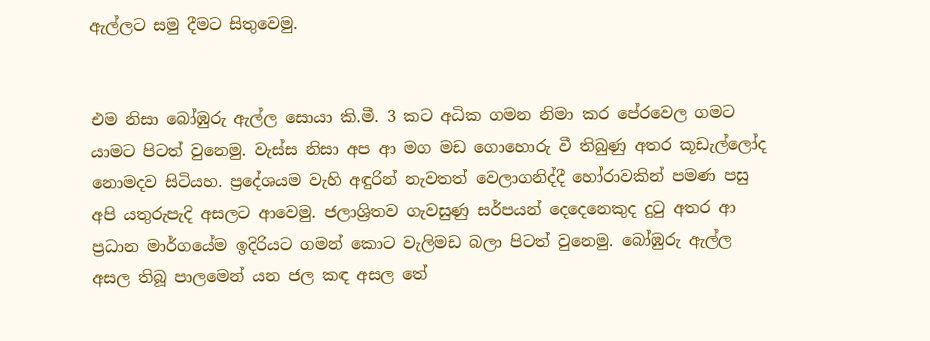ඇල්ලට සමු දීමට සිතුවෙමු.


එම නිසා බෝඹුරු ඇල්ල සොයා කි.මී. 3 කට අධික ගමන නිමා කර පේරවෙල ගමට යාමට පිටත් වුනෙමු. වැස්ස නිසා අප ආ මග මඩ ගොහොරු වී තිබුණු අතර කූඩැල්ලෝද නොමදව සිටියහ. ප්‍රදේශයම වැහි අඳුරින් නැවතත් වෙලාගනිද්දී හෝරාවකින් පමණ පසු අපි යතුරුපැදි අසලට ආවෙමු. ජලාශ්‍රිතව ගැවසුණු සර්පයන් දෙදෙනෙකුද දුටු අතර ආ ප්‍රධාන මාර්ගයේම ඉදිරියට ගමන් කොට වැලිමඩ බලා පිටත් වුනෙමු. බෝඹුරු ඇල්ල අසල තිබූ පාලමෙන් යන ජල කඳ අසල තේ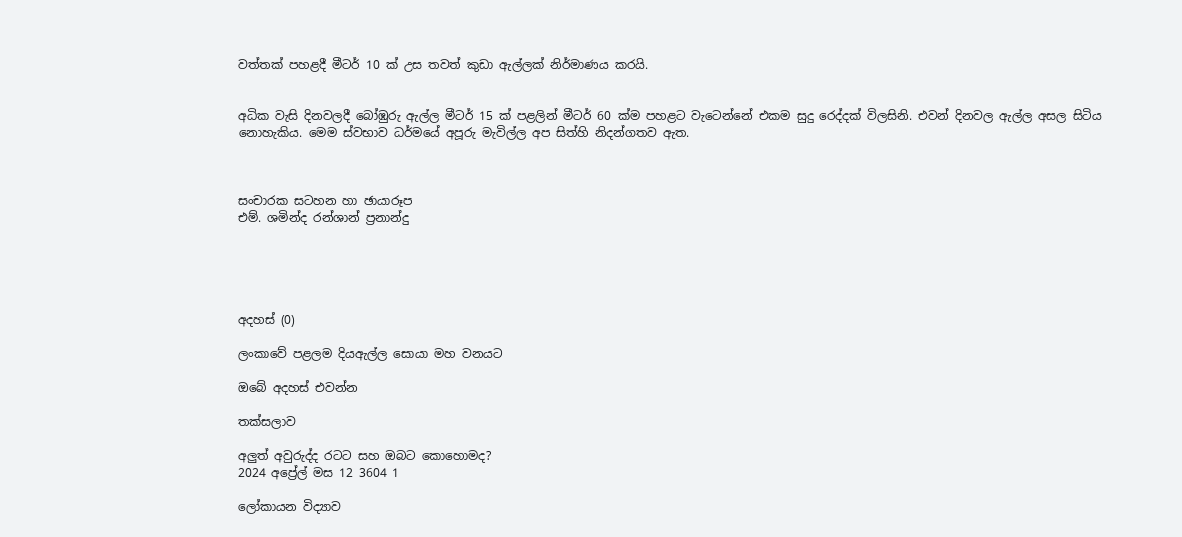වත්තක් පහළදී මීටර් 10 ක් උස තවත් කුඩා ඇල්ලක් නිර්මාණය කරයි.


අධික වැසි දිනවලදී බෝඹුරු ඇල්ල මීටර් 15 ක් පළලින් මීටර් 60 ක්ම පහළට වැටෙන්නේ එකම සුදු රෙද්දක් විලසිනි. එවන් දිනවල ඇල්ල අසල සිටිය නොහැකිය. මෙම ස්වභාව ධර්මයේ අපූරු මැවිල්ල අප සිත්හි නිදන්ගතව ඇත.



සංචාරක සටහන හා ඡායාරූප
එම්. ශමින්ද රන්ශාන් ප්‍රනාන්දු





අදහස් (0)

ලංකාවේ පළලම දියඇල්ල සොයා මහ වනයට

ඔබේ අදහස් එවන්න

තක්සලාව

අලුත් අවුරුද්ද රටට සහ ඔබට කොහොමද?
2024 අප්‍රේල් මස 12 3604 1

ලෝකායන විද්‍යාව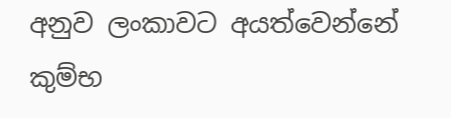අනුව ලංකාවට අයත්වෙන්නේ කුම්භ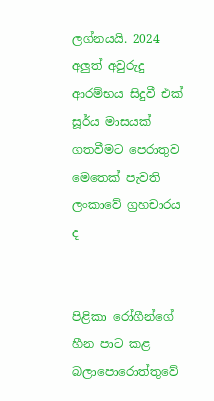ලග්නයයි. 2024 අලුත් අවුරුදු ආරම්භය සිදුවී එක් සූර්ය මාසයක් ගතවීමට පෙරාතුව මෙතෙක් පැවති ලංකාවේ ග්‍රහචාරය ද


පිළිකා රෝගීන්ගේ හීන පාට කළ බලාපොරොත්තුවේ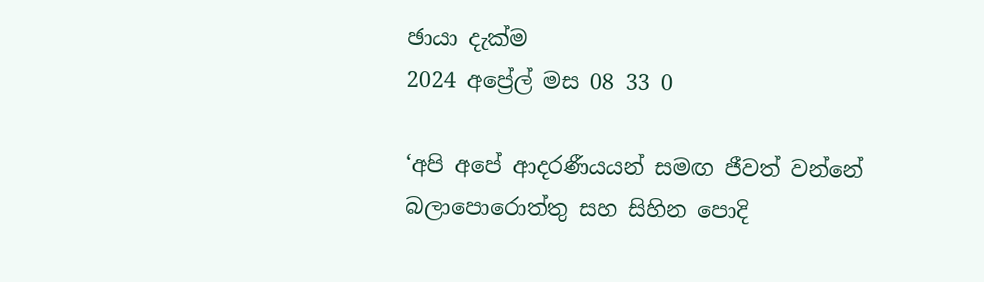ඡායා දැක්ම
2024 අප්‍රේල් මස 08 33 0

‘අපි අපේ ආදරණීයයන් සමඟ ජීවත් වන්නේ බලාපොරොත්තු සහ සිහින පොදි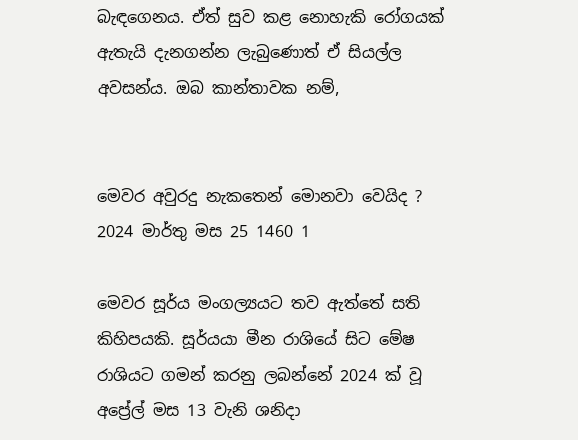බැඳගෙනය. ඒත් සුව කළ නොහැකි රෝගයක් ඇතැයි දැනගන්න ලැබුණොත් ඒ සියල්ල අවසන්ය. ඔබ කාන්තාවක නම්,


මෙවර අවුරදු නැකතෙන් මොනවා වෙයිද ?
2024 මාර්තු මස 25 1460 1

මෙවර සූර්ය මංගල්‍යයට තව ඇත්තේ සති කිහිපයකි. සූර්යයා මීන රාශියේ සිට මේෂ රාශියට ගමන් කරනු ලබන්නේ 2024 ක් වූ අප්‍රේල් මස 13 වැනි ශනිදා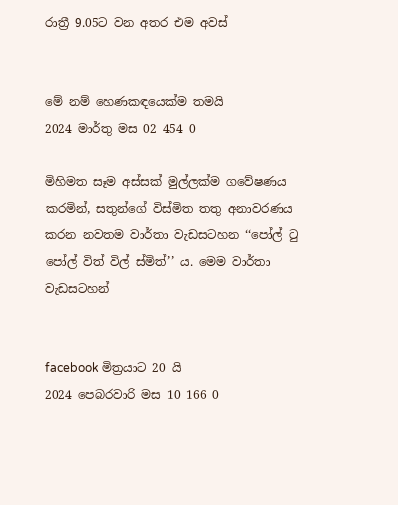රාත්‍රී 9.05ට වන අතර එම අවස්


මේ නම් හෙණකඳයෙක්ම තමයි
2024 මාර්තු මස 02 454 0

මිහිමත සෑම අස්සක් මුල්ලක්ම ගවේෂණය කරමින්, සතුන්ගේ විස්මිත තතු අනාවරණය කරන නවතම වාර්තා වැඩසටහන ‘‘පෝල් ටු පෝල් විත් විල් ස්මිත්’’ ය. මෙම වාර්තා වැඩසටහන්


facebook මිත්‍රයාට 20 යි
2024 පෙබරවාරි මස 10 166 0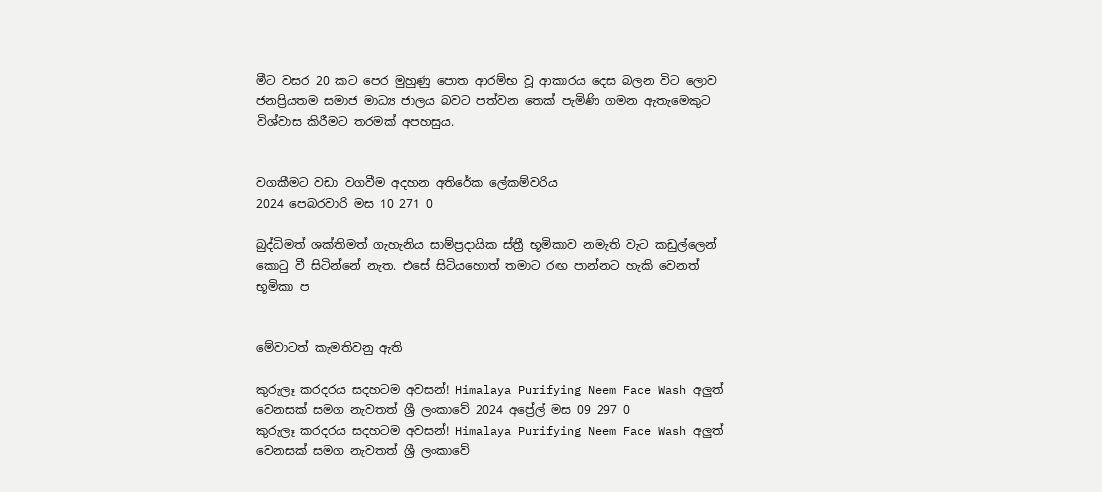මීට වසර 20 කට පෙර මුහුණු පොත ආරම්භ වූ ආකාරය දෙස බලන විට ලොව ජනප්‍රියතම සමාජ මාධ්‍ය ජාලය බවට පත්වන තෙක් පැමිණි ගමන ඇතැමෙකුට විශ්වාස කිරීමට තරමක් අපහසුය.


වගකීමට වඩා වගවීම අදහන අතිරේක ලේකම්වරිය
2024 පෙබරවාරි මස 10 271 0

බුද්ධිමත් ශක්තිමත් ගැහැනිය සාම්ප්‍රදායික ස්ත්‍රී භූමිකාව නමැති වැට කඩුල්ලෙන් කොටු වී සිටින්නේ නැත. එසේ සිටියහොත් තමාට රඟ පාන්නට හැකි වෙනත් භූමිකා ප


මේවාටත් කැමතිවනු ඇති

කුරුලෑ කරදරය සදහටම අවසන්! Himalaya Purifying Neem Face Wash අලුත් වෙනසක් සමග නැවතත් ශ්‍රී ලංකාවේ 2024 අප්‍රේල් මස 09 297 0
කුරුලෑ කරදරය සදහටම අවසන්! Himalaya Purifying Neem Face Wash අලුත් වෙනසක් සමග නැවතත් ශ්‍රී ලංකාවේ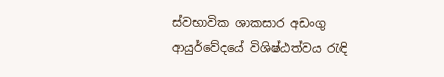ස්වභාවික ශාකසාර අඩංගු ආයුර්වේදයේ විශිෂ්ඨත්වය රැඳි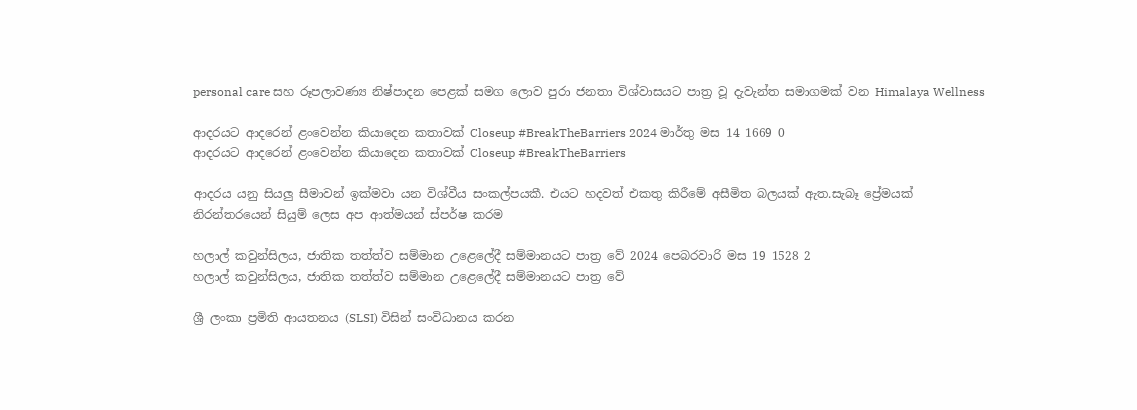personal care සහ රූපලාවණ්‍ය නිෂ්පාදන පෙළක් සමග ලොව පුරා ජනතා විශ්වාසයට පාත්‍ර වූ දැවැන්ත සමාගමක් වන Himalaya Wellness

ආදරයට ආදරෙන් ළංවෙන්න කියාදෙන කතාවක් Closeup #BreakTheBarriers 2024 මාර්තු මස 14 1669 0
ආදරයට ආදරෙන් ළංවෙන්න කියාදෙන කතාවක් Closeup #BreakTheBarriers

ආදරය යනු සියලු සීමාවන් ඉක්මවා යන විශ්වීය සංකල්පයකී. එයට හදවත් එකතු කිරීමේ අසීමිත බලයක් ඇත.සැබෑ ප්‍රේමයක් නිරන්තරයෙන් සියුම් ලෙස අප ආත්මයන් ස්පර්ෂ කරම

හලාල් කවුන්සිලය, ජාතික තත්ත්ව සම්මාන උළෙලේදී සම්මානයට පාත්‍ර වේ 2024 පෙබරවාරි මස 19 1528 2
හලාල් කවුන්සිලය, ජාතික තත්ත්ව සම්මාන උළෙලේදී සම්මානයට පාත්‍ර වේ

ශ්‍රී ලංකා ප්‍රමිති ආයතනය (SLSI) විසින් සංවිධානය කරන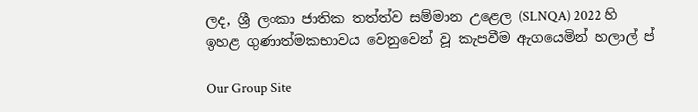ලද, ශ්‍රී ලංකා ජාතික තත්ත්ව සම්මාන උළෙල (SLNQA) 2022 හි ඉහළ ගුණාත්මකභාවය වෙනුවෙන් වූ කැපවීම ඇගයෙමින් හලාල් ප්

Our Group Site